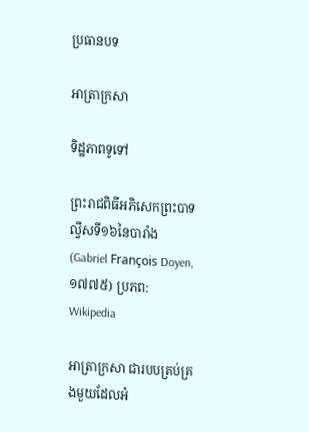ប្រធានបទ

អាត្រាក្រសា

ទិដ្ឋភាពទូទៅ

ព្រះរាជពិធីអភិសេកព្រះបាទល្វីសទី១៦នៃបារាំង (Gabriel François Doyen, ១៧៧៥) ប្រភព: Wikipedia

អាត្រាក្រសា ជារបបគ្រប់គ្រងមួយដែលអំ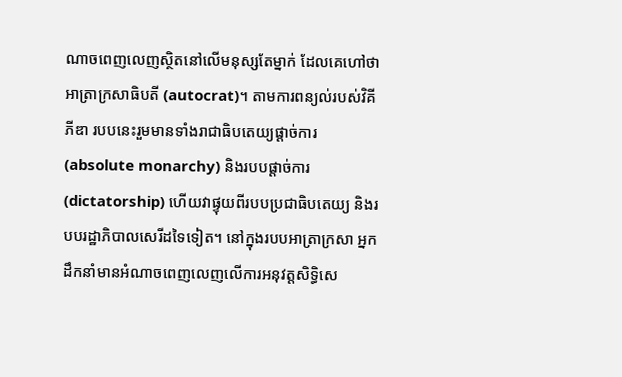ណាចពេញលេញស្ថិតនៅលើមនុស្សតែម្នាក់ ដែលគេហៅថាអាត្រាក្រសាធិបតី (autocrat)។ តាមការពន្យល់របស់វិគីភីឌា របបនេះរួមមានទាំងរាជាធិបតេយ្យផ្ដាច់ការ (absolute monarchy) និងរបបផ្ដាច់ការ (dictatorship) ហើយវាផ្ទុយពីរបបប្រជាធិបតេយ្យ និងរបបរដ្ឋាភិបាលសេរីដទៃទៀត។ នៅក្នុងរបបអាត្រាក្រសា អ្នកដឹកនាំមានអំណាចពេញលេញលើការអនុវត្តសិទ្ធិសេ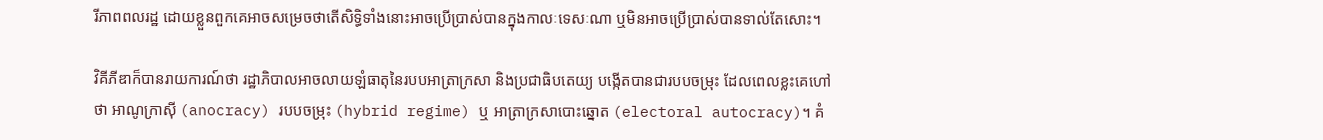រីភាពពលរដ្ឋ ដោយខ្លួនពួកគេអាចសម្រេចថាតើសិទ្ធិទាំងនោះអាចប្រើប្រាស់បានក្នុងកាលៈទេសៈណា ឬមិនអាចប្រើប្រាស់បានទាល់តែសោះ។

វិគីភីឌាក៏បានរាយការណ៍ថា រដ្ឋាភិបាលអាចលាយឡំធាតុនៃរបបអាត្រាក្រសា និងប្រជាធិបតេយ្យ បង្កើតបានជារបបចម្រុះ ដែលពេលខ្លះគេហៅថា អាណូក្រាស៊ី (anocracy) របបចម្រុះ (hybrid regime) ឬ អាត្រាក្រសាបោះឆ្នោត (electoral autocracy)។ គំ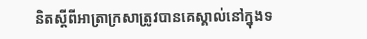និតស្តីពីអាត្រាក្រសាត្រូវបានគេស្គាល់នៅក្នុងទ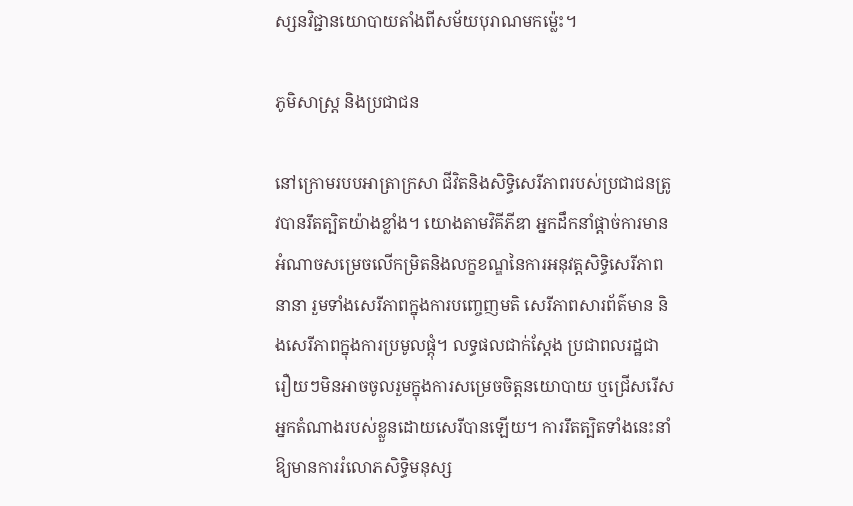ស្សនវិជ្ជានយោបាយតាំងពីសម័យបុរាណមកម៉្លេះ។

ភូមិសាស្ត្រ និងប្រជាជន

នៅក្រោមរបបអាត្រាក្រសា ជីវិតនិងសិទ្ធិសេរីភាពរបស់ប្រជាជនត្រូវបានរឹតត្បិតយ៉ាងខ្លាំង។ យោងតាមវិគីភីឌា អ្នកដឹកនាំផ្ដាច់ការមានអំណាចសម្រេចលើកម្រិតនិងលក្ខខណ្ឌនៃការអនុវត្តសិទ្ធិសេរីភាពនានា រួមទាំងសេរីភាពក្នុងការបញ្ចេញមតិ សេរីភាពសារព័ត៌មាន និងសេរីភាពក្នុងការប្រមូលផ្តុំ។ លទ្ធផលជាក់ស្តែង ប្រជាពលរដ្ឋជារឿយៗមិនអាចចូលរួមក្នុងការសម្រេចចិត្តនយោបាយ ឬជ្រើសរើសអ្នកតំណាងរបស់ខ្លួនដោយសេរីបានឡើយ។ ការរឹតត្បិតទាំងនេះនាំឱ្យមានការរំលោភសិទ្ធិមនុស្ស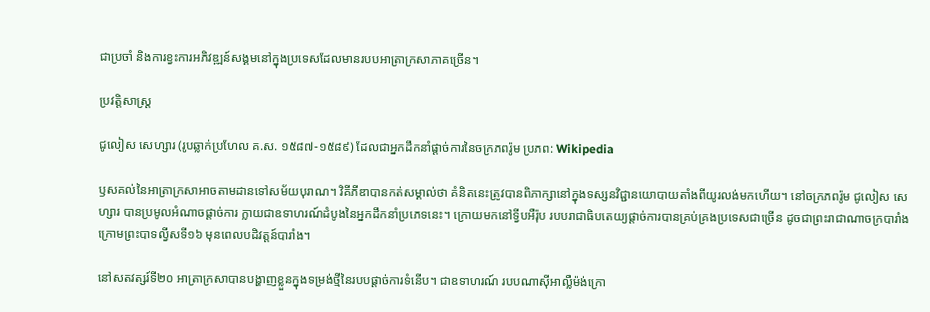ជាប្រចាំ និងការខ្វះការអភិវឌ្ឍន៍សង្គមនៅក្នុងប្រទេសដែលមានរបបអាត្រាក្រសាភាគច្រើន។

ប្រវត្តិសាស្ត្រ

ជូលៀស សេហ្សារ (រូបឆ្លាក់ប្រហែល គ.ស. ១៥៨៧-១៥៨៩) ដែលជាអ្នកដឹកនាំផ្ដាច់ការនៃចក្រភពរ៉ូម ប្រភព: Wikipedia

ឫសគល់នៃអាត្រាក្រសាអាចតាមដានទៅសម័យបុរាណ។ វិគីភីឌាបានកត់សម្គាល់ថា គំនិតនេះត្រូវបានពិភាក្សានៅក្នុងទស្សនវិជ្ជានយោបាយតាំងពីយូរលង់មកហើយ។ នៅចក្រភពរ៉ូម ជូលៀស សេហ្សារ បានប្រមូលអំណាចផ្ដាច់ការ ក្លាយជាឧទាហរណ៍ដំបូងនៃអ្នកដឹកនាំប្រភេទនេះ។ ក្រោយមកនៅទ្វីបអឺរ៉ុប របបរាជាធិបតេយ្យផ្ដាច់ការបានគ្រប់គ្រងប្រទេសជាច្រើន ដូចជាព្រះរាជាណាចក្របារាំងក្រោមព្រះបាទល្វីសទី១៦ មុនពេលបដិវត្តន៍បារាំង។

នៅសតវត្សរ៍ទី២០ អាត្រាក្រសាបានបង្ហាញខ្លួនក្នុងទម្រង់ថ្មីនៃរបបផ្ដាច់ការទំនើប។ ជាឧទាហរណ៍ របបណាស៊ីអាល្លឺម៉ង់ក្រោ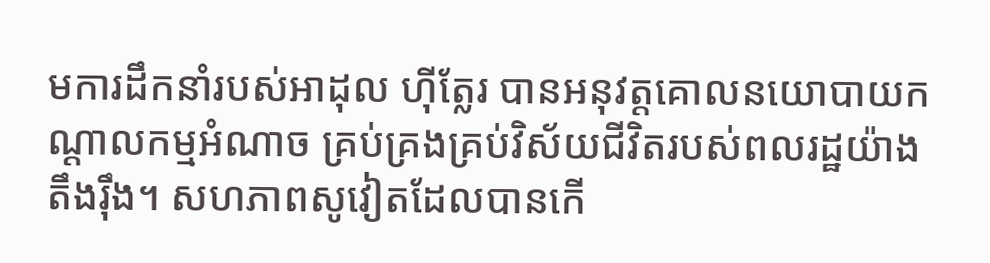មការដឹកនាំរបស់អាដុល ហ៊ីត្លែរ បានអនុវត្តគោលនយោបាយកណ្ដាលកម្មអំណាច គ្រប់គ្រងគ្រប់វិស័យជីវិតរបស់ពលរដ្ឋយ៉ាងតឹងរ៉ឹង។ សហភាពសូវៀតដែលបានកើ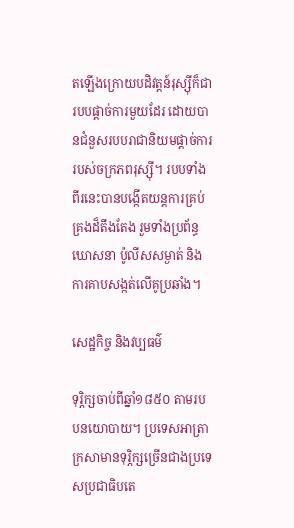តឡើងក្រោយបដិវត្តន៍រុស្ស៊ីក៏ជារបបផ្ដាច់ការមួយដែរ ដោយបានជំនួសរបបរាជានិយមផ្ដាច់ការរបស់ចក្រភពរុស្ស៊ី។ របបទាំងពីរនេះបានបង្កើតយន្តការគ្រប់គ្រងដ៏តឹងតែង រួមទាំងប្រព័ន្ធឃោសនា ប៉ូលីសសម្ងាត់ និងការគាបសង្កត់លើគូប្រឆាំង។

សេដ្ឋកិច្ច និងវប្បធម៌

ទុរ្ភិក្សចាប់ពីឆ្នាំ១៨៥០ តាមរបបនយោបាយ។ ប្រទេសអាត្រាក្រសាមានទុរ្ភិក្សច្រើនជាងប្រទេសប្រជាធិបតេ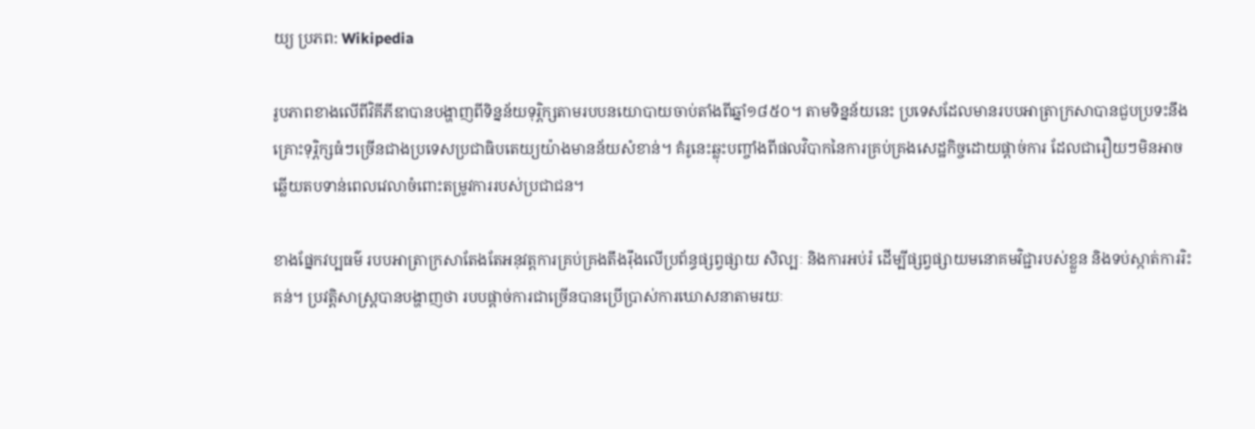យ្យ ប្រភព: Wikipedia

រូបភាពខាងលើពីវិគីភីឌាបានបង្ហាញពីទិន្នន័យទុរ្ភិក្សតាមរបបនយោបាយចាប់តាំងពីឆ្នាំ១៨៥០។ តាមទិន្នន័យនេះ ប្រទេសដែលមានរបបអាត្រាក្រសាបានជួបប្រទះនឹងគ្រោះទុរ្ភិក្សធំៗច្រើនជាងប្រទេសប្រជាធិបតេយ្យយ៉ាងមានន័យសំខាន់។ គំរូនេះឆ្លុះបញ្ចាំងពីផលវិបាកនៃការគ្រប់គ្រងសេដ្ឋកិច្ចដោយផ្ដាច់ការ ដែលជារឿយៗមិនអាចឆ្លើយតបទាន់ពេលវេលាចំពោះតម្រូវការរបស់ប្រជាជន។

ខាងផ្នែកវប្បធម៌ របបអាត្រាក្រសាតែងតែអនុវត្តការគ្រប់គ្រងតឹងរ៉ឹងលើប្រព័ន្ធផ្សព្វផ្សាយ សិល្បៈ និងការអប់រំ ដើម្បីផ្សព្វផ្សាយមនោគមវិជ្ជារបស់ខ្លួន និងទប់ស្កាត់ការរិះគន់។ ប្រវត្តិសាស្ត្របានបង្ហាញថា របបផ្ដាច់ការជាច្រើនបានប្រើប្រាស់ការឃោសនាតាមរយៈ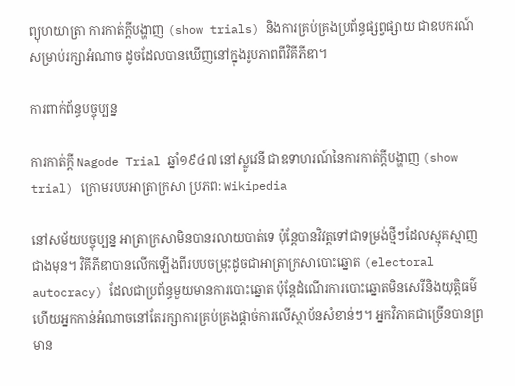ព្យុហយាត្រា ការកាត់ក្តីបង្ហាញ (show trials) និងការគ្រប់គ្រងប្រព័ន្ធផ្សព្វផ្សាយ ជាឧបករណ៍សម្រាប់រក្សាអំណាច ដូចដែលបានឃើញនៅក្នុងរូបភាពពីវិគីភីឌា។

ការពាក់ព័ន្ធបច្ចុប្បន្ន

ការកាត់ក្តី Nagode Trial ឆ្នាំ១៩៤៧ នៅស្លូវេនី ជាឧទាហរណ៍នៃការកាត់ក្តីបង្ហាញ (show trial) ក្រោមរបបអាត្រាក្រសា ប្រភព: Wikipedia

នៅសម័យបច្ចុប្បន្ន អាត្រាក្រសាមិនបានរលាយបាត់ទេ ប៉ុន្តែបានវិវត្តទៅជាទម្រង់ថ្មីៗដែលស្មុគស្មាញជាងមុន។ វិគីភីឌាបានលើកឡើងពីរបបចម្រុះដូចជាអាត្រាក្រសាបោះឆ្នោត (electoral autocracy) ដែលជាប្រព័ន្ធមួយមានការបោះឆ្នោត ប៉ុន្តែដំណើរការបោះឆ្នោតមិនសេរីនិងយុត្តិធម៌ ហើយអ្នកកាន់អំណាចនៅតែរក្សាការគ្រប់គ្រងផ្ដាច់ការលើស្ថាប័នសំខាន់ៗ។ អ្នកវិភាគជាច្រើនបានព្រមាន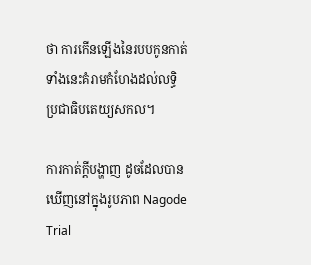ថា ការកើនឡើងនៃរបបកូនកាត់ទាំងនេះគំរាមកំហែងដល់លទ្ធិប្រជាធិបតេយ្យសកល។

ការកាត់ក្តីបង្ហាញ ដូចដែលបានឃើញនៅក្នុងរូបភាព Nagode Trial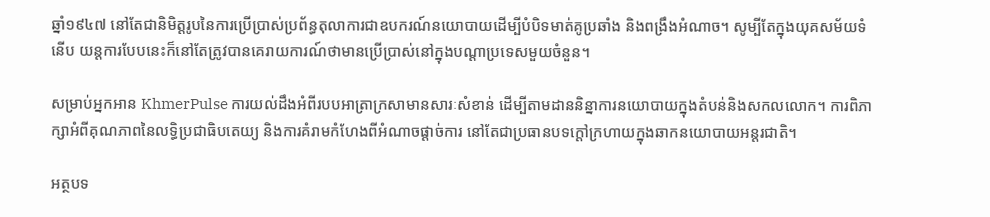ឆ្នាំ១៩៤៧ នៅតែជានិមិត្តរូបនៃការប្រើប្រាស់ប្រព័ន្ធតុលាការជាឧបករណ៍នយោបាយដើម្បីបំបិទមាត់គូប្រឆាំង និងពង្រឹងអំណាច។ សូម្បីតែក្នុងយុគសម័យទំនើប យន្តការបែបនេះក៏នៅតែត្រូវបានគេរាយការណ៍ថាមានប្រើប្រាស់នៅក្នុងបណ្តាប្រទេសមួយចំនួន។

សម្រាប់អ្នកអាន KhmerPulse ការយល់ដឹងអំពីរបបអាត្រាក្រសាមានសារៈសំខាន់ ដើម្បីតាមដាននិន្នាការនយោបាយក្នុងតំបន់និងសកលលោក។ ការពិភាក្សាអំពីគុណភាពនៃលទ្ធិប្រជាធិបតេយ្យ និងការគំរាមកំហែងពីអំណាចផ្ដាច់ការ នៅតែជាប្រធានបទក្តៅក្រហាយក្នុងឆាកនយោបាយអន្តរជាតិ។

អត្ថបទ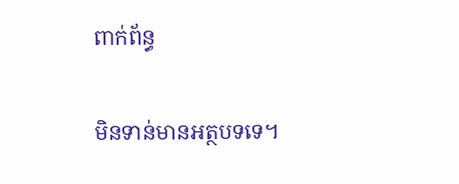ពាក់ព័ន្ធ

មិនទាន់មានអត្ថបទទេ។